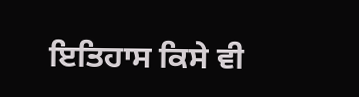ਇਤਿਹਾਸ ਕਿਸੇ ਵੀ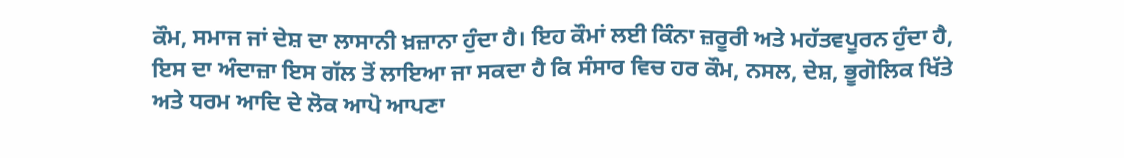ਕੌਮ, ਸਮਾਜ ਜਾਂ ਦੇਸ਼ ਦਾ ਲਾਸਾਨੀ ਖ਼ਜ਼ਾਨਾ ਹੁੰਦਾ ਹੈ। ਇਹ ਕੌਮਾਂ ਲਈ ਕਿੰਨਾ ਜ਼ਰੂਰੀ ਅਤੇ ਮਹੱਤਵਪੂਰਨ ਹੁੰਦਾ ਹੈ, ਇਸ ਦਾ ਅੰਦਾਜ਼ਾ ਇਸ ਗੱਲ ਤੋਂ ਲਾਇਆ ਜਾ ਸਕਦਾ ਹੈ ਕਿ ਸੰਸਾਰ ਵਿਚ ਹਰ ਕੌਮ, ਨਸਲ, ਦੇਸ਼, ਭੂਗੋਲਿਕ ਖਿੱਤੇ ਅਤੇ ਧਰਮ ਆਦਿ ਦੇ ਲੋਕ ਆਪੋ ਆਪਣਾ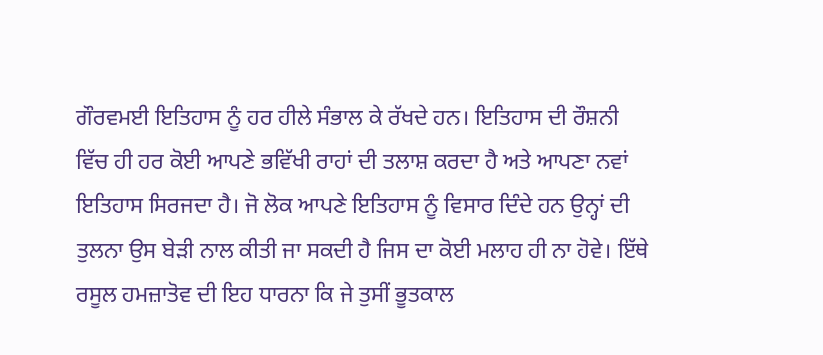ਗੌਰਵਮਈ ਇਤਿਹਾਸ ਨੂੰ ਹਰ ਹੀਲੇ ਸੰਭਾਲ ਕੇ ਰੱਖਦੇ ਹਨ। ਇਤਿਹਾਸ ਦੀ ਰੌਸ਼ਨੀ ਵਿੱਚ ਹੀ ਹਰ ਕੋਈ ਆਪਣੇ ਭਵਿੱਖੀ ਰਾਹਾਂ ਦੀ ਤਲਾਸ਼ ਕਰਦਾ ਹੈ ਅਤੇ ਆਪਣਾ ਨਵਾਂ ਇਤਿਹਾਸ ਸਿਰਜਦਾ ਹੈ। ਜੋ ਲੋਕ ਆਪਣੇ ਇਤਿਹਾਸ ਨੂੰ ਵਿਸਾਰ ਦਿੰਦੇ ਹਨ ਉਨ੍ਹਾਂ ਦੀ ਤੁਲਨਾ ਉਸ ਬੇੜੀ ਨਾਲ ਕੀਤੀ ਜਾ ਸਕਦੀ ਹੈ ਜਿਸ ਦਾ ਕੋਈ ਮਲਾਹ ਹੀ ਨਾ ਹੋਵੇ। ਇੱਥੇ ਰਸੂਲ ਹਮਜ਼ਾਤੋਵ ਦੀ ਇਹ ਧਾਰਨਾ ਕਿ ਜੇ ਤੁਸੀਂ ਭੂਤਕਾਲ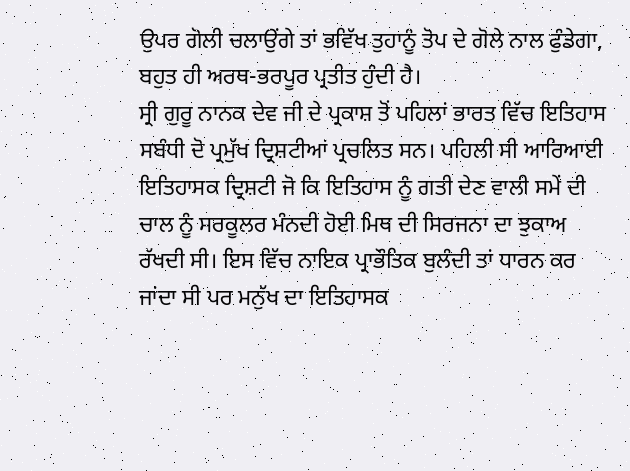ਉਪਰ ਗੋਲੀ ਚਲਾਉਂਗੇ ਤਾਂ ਭਵਿੱਖ ਤੁਹਾਨੂੰ ਤੋਪ ਦੇ ਗੋਲੇ ਨਾਲ ਫੁੰਡੇਗਾ, ਬਹੁਤ ਹੀ ਅਰਥ-ਭਰਪੂਰ ਪ੍ਰਤੀਤ ਹੁੰਦੀ ਹੈ।
ਸ੍ਰੀ ਗੁਰੂ ਨਾਨਕ ਦੇਵ ਜੀ ਦੇ ਪ੍ਰਕਾਸ਼ ਤੋਂ ਪਹਿਲਾਂ ਭਾਰਤ ਵਿੱਚ ਇਤਿਹਾਸ ਸਬੰਧੀ ਦੋ ਪ੍ਰਮੁੱਖ ਦ੍ਰਿਸ਼ਟੀਆਂ ਪ੍ਰਚਲਿਤ ਸਨ। ਪਹਿਲੀ ਸੀ ਆਰਿਆਈ ਇਤਿਹਾਸਕ ਦ੍ਰਿਸ਼ਟੀ ਜੋ ਕਿ ਇਤਿਹਾਸ ਨੂੰ ਗਤੀ ਦੇਣ ਵਾਲੀ ਸਮੇਂ ਦੀ ਚਾਲ ਨੂੰ ਸਰਕੂਲਰ ਮੰਨਦੀ ਹੋਈ ਮਿਥ ਦੀ ਸਿਰਜਨਾ ਦਾ ਝੁਕਾਅ ਰੱਖਦੀ ਸੀ। ਇਸ ਵਿੱਚ ਨਾਇਕ ਪ੍ਰਾਭੌਤਿਕ ਬੁਲੰਦੀ ਤਾਂ ਧਾਰਨ ਕਰ ਜਾਂਦਾ ਸੀ ਪਰ ਮਨੁੱਖ ਦਾ ਇਤਿਹਾਸਕ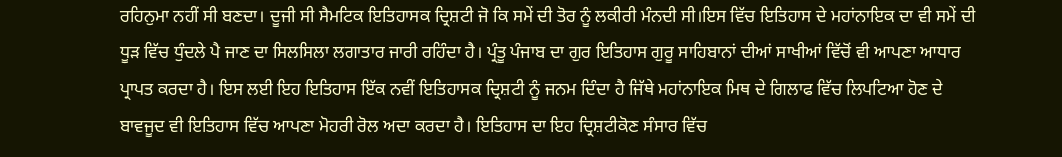ਰਹਿਨੁਮਾ ਨਹੀਂ ਸੀ ਬਣਦਾ। ਦੂਜੀ ਸੀ ਸੈਮਟਿਕ ਇਤਿਹਾਸਕ ਦ੍ਰਿਸ਼ਟੀ ਜੋ ਕਿ ਸਮੇਂ ਦੀ ਤੋਰ ਨੂੰ ਲਕੀਰੀ ਮੰਨਦੀ ਸੀ।ਇਸ ਵਿੱਚ ਇਤਿਹਾਸ ਦੇ ਮਹਾਂਨਾਇਕ ਦਾ ਵੀ ਸਮੇਂ ਦੀ ਧੂੜ ਵਿੱਚ ਧੁੰਦਲੇ ਪੈ ਜਾਣ ਦਾ ਸਿਲਸਿਲਾ ਲਗਾਤਾਰ ਜਾਰੀ ਰਹਿੰਦਾ ਹੈ। ਪ੍ਰੰਤੂ ਪੰਜਾਬ ਦਾ ਗੁਰ ਇਤਿਹਾਸ ਗੁਰੂ ਸਾਹਿਬਾਨਾਂ ਦੀਆਂ ਸਾਖੀਆਂ ਵਿੱਚੋਂ ਵੀ ਆਪਣਾ ਆਧਾਰ ਪ੍ਰਾਪਤ ਕਰਦਾ ਹੈ। ਇਸ ਲਈ ਇਹ ਇਤਿਹਾਸ ਇੱਕ ਨਵੀਂ ਇਤਿਹਾਸਕ ਦ੍ਰਿਸ਼ਟੀ ਨੂੰ ਜਨਮ ਦਿੰਦਾ ਹੈ ਜਿੱਥੇ ਮਹਾਂਨਾਇਕ ਮਿਥ ਦੇ ਗਿਲਾਫ ਵਿੱਚ ਲਿਪਟਿਆ ਹੋਣ ਦੇ ਬਾਵਜੂਦ ਵੀ ਇਤਿਹਾਸ ਵਿੱਚ ਆਪਣਾ ਮੋਹਰੀ ਰੋਲ ਅਦਾ ਕਰਦਾ ਹੈ। ਇਤਿਹਾਸ ਦਾ ਇਹ ਦ੍ਰਿਸ਼ਟੀਕੋਣ ਸੰਸਾਰ ਵਿੱਚ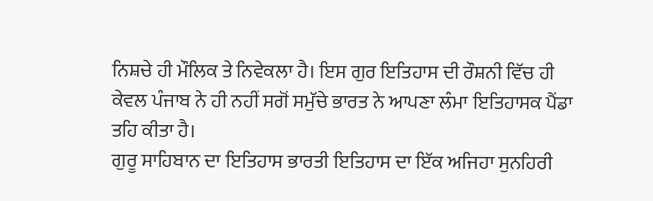ਨਿਸ਼ਚੇ ਹੀ ਮੌਲਿਕ ਤੇ ਨਿਵੇਕਲਾ ਹੈ। ਇਸ ਗੁਰ ਇਤਿਹਾਸ ਦੀ ਰੌਸ਼ਨੀ ਵਿੱਚ ਹੀ ਕੇਵਲ ਪੰਜਾਬ ਨੇ ਹੀ ਨਹੀਂ ਸਗੋਂ ਸਮੁੱਚੇ ਭਾਰਤ ਨੇ ਆਪਣਾ ਲੰਮਾ ਇਤਿਹਾਸਕ ਪੈਂਡਾ ਤਹਿ ਕੀਤਾ ਹੈ।
ਗੁਰੂ ਸਾਹਿਬਾਨ ਦਾ ਇਤਿਹਾਸ ਭਾਰਤੀ ਇਤਿਹਾਸ ਦਾ ਇੱਕ ਅਜਿਹਾ ਸੁਨਹਿਰੀ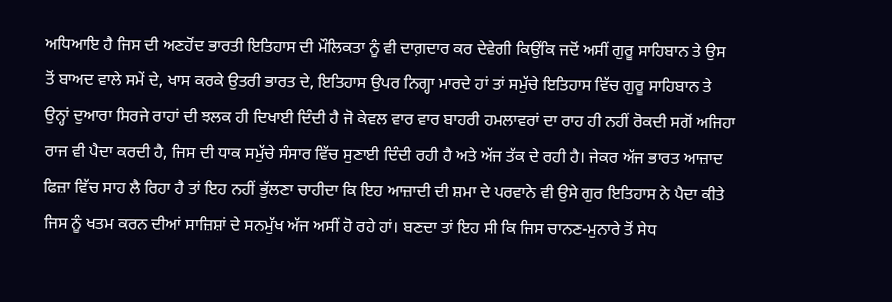ਅਧਿਆਇ ਹੈ ਜਿਸ ਦੀ ਅਣਹੋਂਦ ਭਾਰਤੀ ਇਤਿਹਾਸ ਦੀ ਮੌਲਿਕਤਾ ਨੂੰ ਵੀ ਦਾਗ਼ਦਾਰ ਕਰ ਦੇਵੇਗੀ ਕਿਉਂਕਿ ਜਦੋਂ ਅਸੀਂ ਗੁਰੂ ਸਾਹਿਬਾਨ ਤੇ ਉਸ ਤੋਂ ਬਾਅਦ ਵਾਲੇ ਸਮੇਂ ਦੇ, ਖਾਸ ਕਰਕੇ ਉਤਰੀ ਭਾਰਤ ਦੇ, ਇਤਿਹਾਸ ਉਪਰ ਨਿਗ੍ਹਾ ਮਾਰਦੇ ਹਾਂ ਤਾਂ ਸਮੁੱਚੇ ਇਤਿਹਾਸ ਵਿੱਚ ਗੁਰੂ ਸਾਹਿਬਾਨ ਤੇ ਉਨ੍ਹਾਂ ਦੁਆਰਾ ਸਿਰਜੇ ਰਾਹਾਂ ਦੀ ਝਲਕ ਹੀ ਦਿਖਾਈ ਦਿੰਦੀ ਹੈ ਜੋ ਕੇਵਲ ਵਾਰ ਵਾਰ ਬਾਹਰੀ ਹਮਲਾਵਰਾਂ ਦਾ ਰਾਹ ਹੀ ਨਹੀਂ ਰੋਕਦੀ ਸਗੋਂ ਅਜਿਹਾ ਰਾਜ ਵੀ ਪੈਦਾ ਕਰਦੀ ਹੈ, ਜਿਸ ਦੀ ਧਾਕ ਸਮੁੱਚੇ ਸੰਸਾਰ ਵਿੱਚ ਸੁਣਾਈ ਦਿੰਦੀ ਰਹੀ ਹੈ ਅਤੇ ਅੱਜ ਤੱਕ ਦੇ ਰਹੀ ਹੈ। ਜੇਕਰ ਅੱਜ ਭਾਰਤ ਆਜ਼ਾਦ ਫਿਜ਼ਾ ਵਿੱਚ ਸਾਹ ਲੈ ਰਿਹਾ ਹੈ ਤਾਂ ਇਹ ਨਹੀਂ ਭੁੱਲਣਾ ਚਾਹੀਦਾ ਕਿ ਇਹ ਆਜ਼ਾਦੀ ਦੀ ਸ਼ਮਾ ਦੇ ਪਰਵਾਨੇ ਵੀ ਉਸੇ ਗੁਰ ਇਤਿਹਾਸ ਨੇ ਪੈਦਾ ਕੀਤੇ ਜਿਸ ਨੂੰ ਖਤਮ ਕਰਨ ਦੀਆਂ ਸਾਜ਼ਿਸ਼ਾਂ ਦੇ ਸਨਮੁੱਖ ਅੱਜ ਅਸੀਂ ਹੋ ਰਹੇ ਹਾਂ। ਬਣਦਾ ਤਾਂ ਇਹ ਸੀ ਕਿ ਜਿਸ ਚਾਨਣ-ਮੁਨਾਰੇ ਤੋਂ ਸੇਧ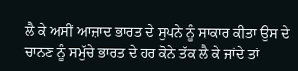ਲੈ ਕੇ ਅਸੀਂ ਆਜ਼ਾਦ ਭਾਰਤ ਦੇ ਸੁਪਨੇ ਨੂੰ ਸਾਕਾਰ ਕੀਤਾ ਉਸ ਦੇ ਚਾਨਣ ਨੂੰ ਸਮੁੱਚੇ ਭਾਰਤ ਦੇ ਹਰ ਕੋਨੇ ਤੱਕ ਲੈ ਕੇ ਜਾਂਦੇ ਤਾਂ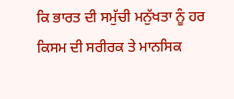ਕਿ ਭਾਰਤ ਦੀ ਸਮੁੱਚੀ ਮਨੁੱਖਤਾ ਨੂੰ ਹਰ ਕਿਸਮ ਦੀ ਸਰੀਰਕ ਤੇ ਮਾਨਸਿਕ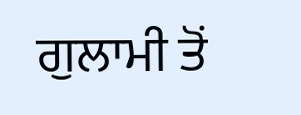ਗੁਲਾਮੀ ਤੋਂ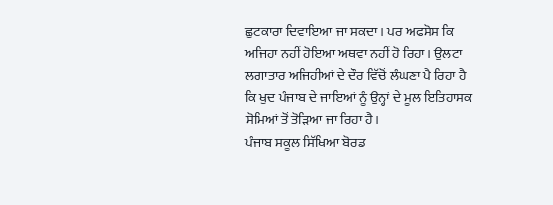ਛੁਟਕਾਰਾ ਦਿਵਾਇਆ ਜਾ ਸਕਦਾ। ਪਰ ਅਫਸੋਸ ਕਿ ਅਜਿਹਾ ਨਹੀਂ ਹੋਇਆ ਅਥਵਾ ਨਹੀਂ ਹੋ ਰਿਹਾ। ਉਲਟਾ ਲਗਾਤਾਰ ਅਜਿਹੀਆਂ ਦੇ ਦੌਰ ਵਿੱਚੋਂ ਲੰਘਣਾ ਪੈ ਰਿਹਾ ਹੈ ਕਿ ਖੁਦ ਪੰਜਾਬ ਦੇ ਜਾਇਆਂ ਨੂੰ ਉਨ੍ਹਾਂ ਦੇ ਮੂਲ ਇਤਿਹਾਸਕ ਸੋਮਿਆਂ ਤੋਂ ਤੋੜਿਆ ਜਾ ਰਿਹਾ ਹੈ।
ਪੰਜਾਬ ਸਕੂਲ ਸਿੱਖਿਆ ਬੋਰਡ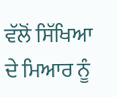ਵੱਲੋਂ ਸਿੱਖਿਆ ਦੇ ਮਿਆਰ ਨੂੰ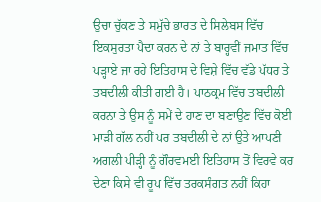ਉਚਾ ਚੁੱਕਣ ਤੇ ਸਮੁੱਚੇ ਭਾਰਤ ਦੇ ਸਿਲੇਬਸ ਵਿੱਚ ਇਕਸੁਰਤਾ ਪੈਦਾ ਕਰਨ ਦੇ ਨਾਂ ਤੇ ਬਾਰ੍ਹਵੀਂ ਜਮਾਤ ਵਿੱਚ ਪੜ੍ਹਾਏ ਜਾ ਰਹੇ ਇਤਿਹਾਸ ਦੇ ਵਿਸ਼ੇ ਵਿੱਚ ਵੱਡੇ ਪੱਧਰ ਤੇ ਤਬਦੀਲੀ ਕੀਤੀ ਗਈ ਹੈ। ਪਾਠਕ੍ਰਮ ਵਿੱਚ ਤਬਦੀਲੀ ਕਰਨਾ ਤੇ ਉਸ ਨੂੰ ਸਮੇਂ ਦੇ ਹਾਣ ਦਾ ਬਣਾਉਣ ਵਿੱਚ ਕੋਈ ਮਾੜੀ ਗੱਲ ਨਹੀਂ ਪਰ ਤਬਦੀਲੀ ਦੇ ਨਾਂ ਉਤੇ ਆਪਣੀ ਅਗਲੀ ਪੀੜ੍ਹੀ ਨੂੰ ਗੌਰਵਮਈ ਇਤਿਹਾਸ ਤੋਂ ਵਿਰਵੇ ਕਰ ਦੇਣਾ ਕਿਸੇ ਵੀ ਰੂਪ ਵਿੱਚ ਤਰਕਸੰਗਤ ਨਹੀਂ ਕਿਹਾ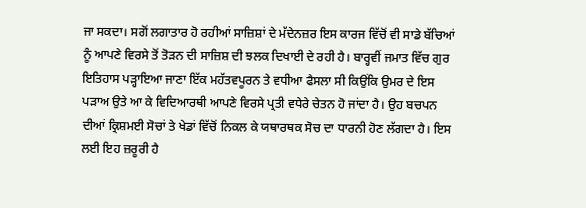ਜਾ ਸਕਦਾ। ਸਗੋਂ ਲਗਾਤਾਰ ਹੋ ਰਹੀਆਂ ਸਾਜ਼ਿਸ਼ਾਂ ਦੇ ਮੱਦੇਨਜ਼ਰ ਇਸ ਕਾਰਜ ਵਿੱਚੋਂ ਵੀ ਸਾਡੇ ਬੱਚਿਆਂ ਨੂੰ ਆਪਣੇ ਵਿਰਸੇ ਤੋਂ ਤੋੜਨ ਦੀ ਸਾਜ਼ਿਸ਼ ਦੀ ਝਲਕ ਦਿਖਾਈ ਦੇ ਰਹੀ ਹੈ। ਬਾਰ੍ਹਵੀਂ ਜਮਾਤ ਵਿੱਚ ਗੁਰ ਇਤਿਹਾਸ ਪੜ੍ਹਾਇਆ ਜਾਣਾ ਇੱਕ ਮਹੱਤਵਪੂਰਨ ਤੇ ਵਧੀਆ ਫੈਸਲਾ ਸੀ ਕਿਉਂਕਿ ਉਮਰ ਦੇ ਇਸ ਪੜਾਅ ਉਤੇ ਆ ਕੇ ਵਿਦਿਆਰਥੀ ਆਪਣੇ ਵਿਰਸੇ ਪ੍ਰਤੀ ਵਧੇਰੇ ਚੇਤਨ ਹੋ ਜਾਂਦਾ ਹੈ। ਉਹ ਬਚਪਨ ਦੀਆਂ ਕ੍ਰਿਸ਼ਮਈ ਸੋਚਾਂ ਤੇ ਖੇਡਾਂ ਵਿੱਚੋਂ ਨਿਕਲ ਕੇ ਯਥਾਰਥਕ ਸੋਚ ਦਾ ਧਾਰਨੀ ਹੋਣ ਲੱਗਦਾ ਹੈ। ਇਸ ਲਈ ਇਹ ਜ਼ਰੂਰੀ ਹੈ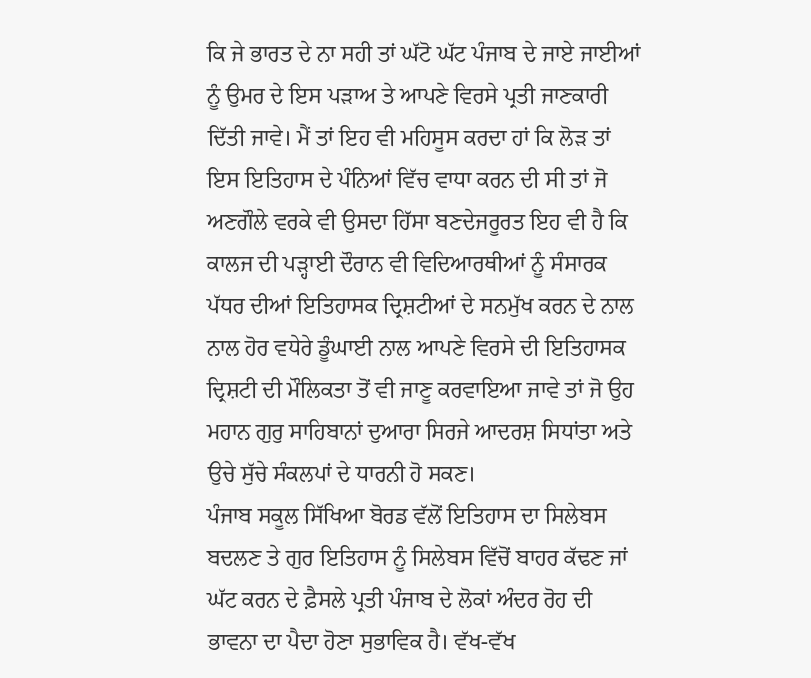ਕਿ ਜੇ ਭਾਰਤ ਦੇ ਨਾ ਸਹੀ ਤਾਂ ਘੱਟੋ ਘੱਟ ਪੰਜਾਬ ਦੇ ਜਾਏ ਜਾਈਆਂ ਨੂੰ ਉਮਰ ਦੇ ਇਸ ਪੜਾਅ ਤੇ ਆਪਣੇ ਵਿਰਸੇ ਪ੍ਰਤੀ ਜਾਣਕਾਰੀ ਦਿੱਤੀ ਜਾਵੇ। ਮੈਂ ਤਾਂ ਇਹ ਵੀ ਮਹਿਸੂਸ ਕਰਦਾ ਹਾਂ ਕਿ ਲੋੜ ਤਾਂ ਇਸ ਇਤਿਹਾਸ ਦੇ ਪੰਨਿਆਂ ਵਿੱਚ ਵਾਧਾ ਕਰਨ ਦੀ ਸੀ ਤਾਂ ਜੋ ਅਣਗੌਲੇ ਵਰਕੇ ਵੀ ਉਸਦਾ ਹਿੱਸਾ ਬਣਦੇਜਰੂਰਤ ਇਹ ਵੀ ਹੈ ਕਿ ਕਾਲਜ ਦੀ ਪੜ੍ਹਾਈ ਦੌਰਾਨ ਵੀ ਵਿਦਿਆਰਥੀਆਂ ਨੂੰ ਸੰਸਾਰਕ ਪੱਧਰ ਦੀਆਂ ਇਤਿਹਾਸਕ ਦ੍ਰਿਸ਼ਟੀਆਂ ਦੇ ਸਨਮੁੱਖ ਕਰਨ ਦੇ ਨਾਲ ਨਾਲ ਹੋਰ ਵਧੇਰੇ ਡੂੰਘਾਈ ਨਾਲ ਆਪਣੇ ਵਿਰਸੇ ਦੀ ਇਤਿਹਾਸਕ ਦ੍ਰਿਸ਼ਟੀ ਦੀ ਮੌਲਿਕਤਾ ਤੋਂ ਵੀ ਜਾਣੂ ਕਰਵਾਇਆ ਜਾਵੇ ਤਾਂ ਜੋ ਉਹ ਮਹਾਨ ਗੁਰੁ ਸਾਹਿਬਾਨਾਂ ਦੁਆਰਾ ਸਿਰਜੇ ਆਦਰਸ਼ ਸਿਧਾਂਤਾ ਅਤੇ ਉਚੇ ਸੁੱਚੇ ਸੰਕਲਪਾਂ ਦੇ ਧਾਰਨੀ ਹੋ ਸਕਣ।
ਪੰਜਾਬ ਸਕੂਲ ਸਿੱਖਿਆ ਬੋਰਡ ਵੱਲੋਂ ਇਤਿਹਾਸ ਦਾ ਸਿਲੇਬਸ ਬਦਲਣ ਤੇ ਗੁਰ ਇਤਿਹਾਸ ਨੂੰ ਸਿਲੇਬਸ ਵਿੱਚੋਂ ਬਾਹਰ ਕੱਢਣ ਜਾਂ ਘੱਟ ਕਰਨ ਦੇ ਫ਼ੈਸਲੇ ਪ੍ਰਤੀ ਪੰਜਾਬ ਦੇ ਲੋਕਾਂ ਅੰਦਰ ਰੋਹ ਦੀ ਭਾਵਨਾ ਦਾ ਪੈਦਾ ਹੋਣਾ ਸੁਭਾਵਿਕ ਹੈ। ਵੱਖ-ਵੱਖ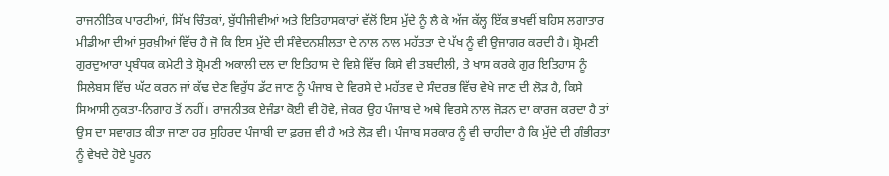ਰਾਜਨੀਤਿਕ ਪਾਰਟੀਆਂ, ਸਿੱਖ ਚਿੰਤਕਾਂ, ਬੁੱਧੀਜੀਵੀਆਂ ਅਤੇ ਇਤਿਹਾਸਕਾਰਾਂ ਵੱਲੋਂ ਇਸ ਮੁੱਦੇ ਨੂੰ ਲੈ ਕੇ ਅੱਜ ਕੱਲ੍ਹ ਇੱਕ ਭਖਵੀਂ ਬਹਿਸ ਲਗਾਤਾਰ ਮੀਡੀਆ ਦੀਆਂ ਸੁਰਖ਼ੀਆਂ ਵਿੱਚ ਹੈ ਜੋ ਕਿ ਇਸ ਮੁੱਦੇ ਦੀ ਸੰਵੇਦਨਸ਼ੀਲਤਾ ਦੇ ਨਾਲ ਨਾਲ ਮਹੱਤਤਾ ਦੇ ਪੱਖ ਨੂੰ ਵੀ ਉਜਾਗਰ ਕਰਦੀ ਹੈ। ਸ਼੍ਰੋਮਣੀ ਗੁਰਦੁਆਰਾ ਪ੍ਰਬੰਧਕ ਕਮੇਟੀ ਤੇ ਸ਼੍ਰੋਮਣੀ ਅਕਾਲੀ ਦਲ ਦਾ ਇਤਿਹਾਸ ਦੇ ਵਿਸ਼ੇ ਵਿੱਚ ਕਿਸੇ ਵੀ ਤਬਦੀਲੀ, ਤੇ ਖਾਸ ਕਰਕੇ ਗੁਰ ਇਤਿਹਾਸ ਨੂੰ ਸਿਲੇਬਸ ਵਿੱਚ ਘੱਟ ਕਰਨ ਜਾਂ ਕੱਢ ਦੇਣ ਵਿਰੁੱਧ ਡੱਟ ਜਾਣ ਨੂੰ ਪੰਜਾਬ ਦੇ ਵਿਰਸੇ ਦੇ ਮਹੱਤਵ ਦੇ ਸੰਦਰਭ ਵਿੱਚ ਵੇਖੇ ਜਾਣ ਦੀ ਲੋੜ ਹੈ, ਕਿਸੇ ਸਿਆਸੀ ਨੁਕਤਾ-ਨਿਗਾਹ ਤੋਂ ਨਹੀਂ। ਰਾਜਨੀਤਕ ਏਜੰਡਾ ਕੋਈ ਵੀ ਹੋਵੇ, ਜੇਕਰ ਉਹ ਪੰਜਾਬ ਦੇ ਅਥੇ ਵਿਰਸੇ ਨਾਲ ਜੋੜਨ ਦਾ ਕਾਰਜ ਕਰਦਾ ਹੈ ਤਾਂ ਉਸ ਦਾ ਸਵਾਗਤ ਕੀਤਾ ਜਾਣਾ ਹਰ ਸੁਹਿਰਦ ਪੰਜਾਬੀ ਦਾ ਫ਼ਰਜ਼ ਵੀ ਹੈ ਅਤੇ ਲੋੜ ਵੀ। ਪੰਜਾਬ ਸਰਕਾਰ ਨੂੰ ਵੀ ਚਾਹੀਦਾ ਹੈ ਕਿ ਮੁੱਦੇ ਦੀ ਗੰਭੀਰਤਾ ਨੂੰ ਵੇਖਦੇ ਹੋਏ ਪੂਰਨ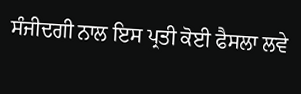ਸੰਜੀਦਗੀ ਨਾਲ ਇਸ ਪ੍ਰਤੀ ਕੋਈ ਫੈਸਲਾ ਲਵੇ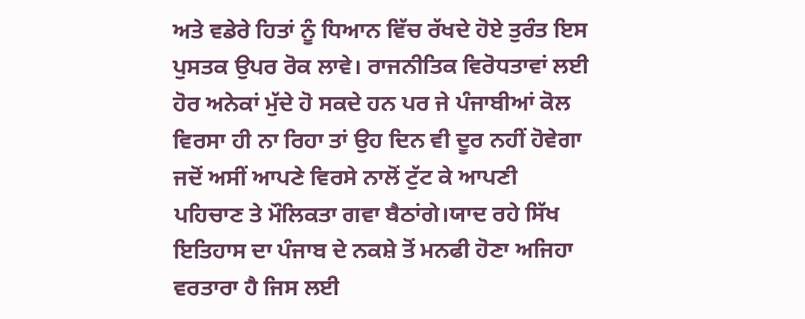ਅਤੇ ਵਡੇਰੇ ਹਿਤਾਂ ਨੂੰ ਧਿਆਨ ਵਿੱਚ ਰੱਖਦੇ ਹੋਏ ਤੁਰੰਤ ਇਸ ਪੁਸਤਕ ਉਪਰ ਰੋਕ ਲਾਵੇ। ਰਾਜਨੀਤਿਕ ਵਿਰੋਧਤਾਵਾਂ ਲਈ ਹੋਰ ਅਨੇਕਾਂ ਮੁੱਦੇ ਹੋ ਸਕਦੇ ਹਨ ਪਰ ਜੇ ਪੰਜਾਬੀਆਂ ਕੋਲ ਵਿਰਸਾ ਹੀ ਨਾ ਰਿਹਾ ਤਾਂ ਉਹ ਦਿਨ ਵੀ ਦੂਰ ਨਹੀਂ ਹੋਵੇਗਾ ਜਦੋਂ ਅਸੀਂ ਆਪਣੇ ਵਿਰਸੇ ਨਾਲੋਂ ਟੁੱਟ ਕੇ ਆਪਣੀ ਪਹਿਚਾਣ ਤੇ ਮੌਲਿਕਤਾ ਗਵਾ ਬੈਠਾਂਗੇ।ਯਾਦ ਰਹੇ ਸਿੱਖ ਇਤਿਹਾਸ ਦਾ ਪੰਜਾਬ ਦੇ ਨਕਸ਼ੇ ਤੋਂ ਮਨਫੀ ਹੋਣਾ ਅਜਿਹਾ ਵਰਤਾਰਾ ਹੈ ਜਿਸ ਲਈ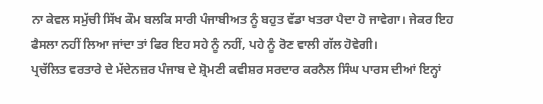ਨਾ ਕੇਵਲ ਸਮੁੱਚੀ ਸਿੱਖ ਕੌਮ ਬਲਕਿ ਸਾਰੀ ਪੰਜਾਬੀਅਤ ਨੂੰ ਬਹੁਤ ਵੱਡਾ ਖਤਰਾ ਪੈਦਾ ਹੋ ਜਾਵੇਗਾ। ਜੇਕਰ ਇਹ ਫੈਸਲਾ ਨਹੀਂ ਲਿਆ ਜਾਂਦਾ ਤਾਂ ਫਿਰ ਇਹ ਸਹੇ ਨੂੰ ਨਹੀਂ, ਪਹੇ ਨੂੰ ਰੋਣ ਵਾਲੀ ਗੱਲ ਹੋਵੇਗੀ।
ਪ੍ਰਚੱਲਿਤ ਵਰਤਾਰੇ ਦੇ ਮੱਦੇਨਜ਼ਰ ਪੰਜਾਬ ਦੇ ਸ਼੍ਰੋਮਣੀ ਕਵੀਸ਼ਰ ਸਰਦਾਰ ਕਰਨੈਲ ਸਿੰਘ ਪਾਰਸ ਦੀਆਂ ਇਨ੍ਹਾਂ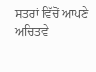ਸਤਰਾਂ ਵਿੱਚੋਂ ਆਪਣੇ ਅਚਿਤਵੇ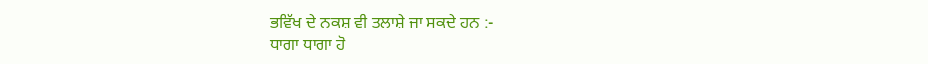ਭਵਿੱਖ ਦੇ ਨਕਸ਼ ਵੀ ਤਲਾਸ਼ੇ ਜਾ ਸਕਦੇ ਹਨ :-
ਧਾਗਾ ਧਾਗਾ ਹੋ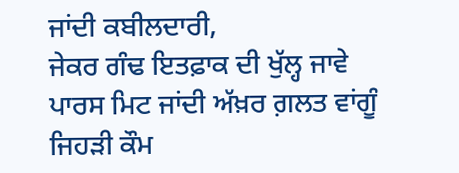ਜਾਂਦੀ ਕਬੀਲਦਾਰੀ,
ਜੇਕਰ ਗੰਢ ਇਤਫ਼ਾਕ ਦੀ ਖੁੱਲ੍ਹ ਜਾਵੇ
ਪਾਰਸ ਮਿਟ ਜਾਂਦੀ ਅੱਖ਼ਰ ਗ਼ਲਤ ਵਾਂਗੂੰ
ਜਿਹੜੀ ਕੌਮ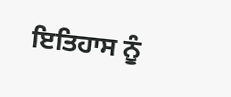ਇਤਿਹਾਸ ਨੂੰ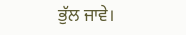ਭੁੱਲ ਜਾਵੇ।